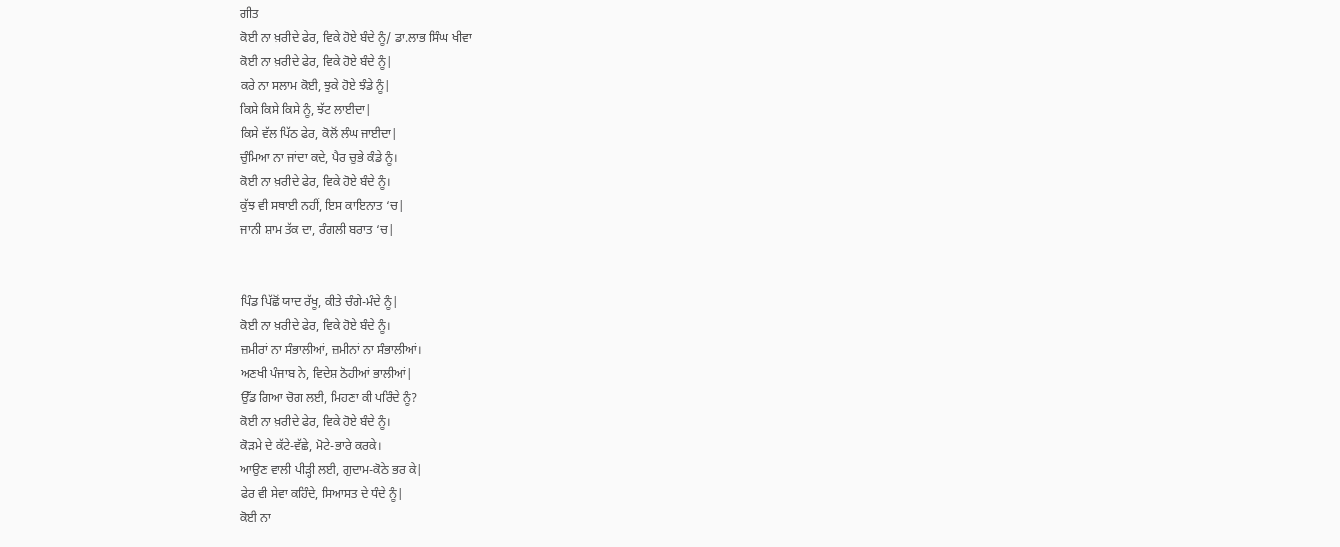ਗੀਤ
ਕੋਈ ਨਾ ਖ਼ਰੀਦੇ ਫੇਰ, ਵਿਕੇ ਹੋਏ ਬੰਦੇ ਨੂੰ/ ਡਾ.ਲਾਭ ਸਿੰਘ ਖੀਵਾ
ਕੋਈ ਨਾ ਖ਼ਰੀਦੇ ਫੇਰ, ਵਿਕੇ ਹੋਏ ਬੰਦੇ ਨੂੰ|
ਕਰੇ ਨਾ ਸਲਾਮ ਕੋਈ, ਝੁਕੇ ਹੋਏ ਝੰਡੇ ਨੂੰ|
ਕਿਸੇ ਕਿਸੇ ਕਿਸੇ ਨੂੰ, ਝੱਟ ਲਾਈਦਾ|
ਕਿਸੇ ਵੱਲ ਪਿੱਠ ਫੇਰ, ਕੋਲੋਂ ਲੰਘ ਜਾਈਦਾ|
ਚੁੰਮਿਆ ਨਾ ਜਾਂਦਾ ਕਦੇ, ਪੈਰ ਚੁਭੇ ਕੰਡੇ ਨੂੰ।
ਕੋਈ ਨਾ ਖ਼ਰੀਦੇ ਫੇਰ, ਵਿਕੇ ਹੋਏ ਬੰਦੇ ਨੂੰ।
ਕੁੱਝ ਵੀ ਸਥਾਈ ਨਹੀਂ, ਇਸ ਕਾਇਨਾਤ ‘ਚ|
ਜਾਨੀ ਸ਼ਾਮ ਤੱਕ ਦਾ, ਰੰਗਲੀ ਬਰਾਤ ‘ਚ|


ਪਿੰਡ ਪਿੱਛੋਂ ਯਾਦ ਰੱਖੂ, ਕੀਤੇ ਚੰਗੇ-ਮੰਦੇ ਨੂੰ|
ਕੋਈ ਨਾ ਖ਼ਰੀਦੇ ਫੇਰ, ਵਿਕੇ ਹੋਏ ਬੰਦੇ ਨੂੰ।
ਜ਼ਮੀਰਾਂ ਨਾ ਸੰਭਾਲੀਆਂ, ਜ਼ਮੀਨਾਂ ਨਾ ਸੰਭਾਲੀਆਂ।
ਅਣਖੀ ਪੰਜਾਬ ਨੇ, ਵਿਦੇਸ਼ ਠੋਹੀਆਂ ਭਾਲੀਆਂ|
ਉੱਡ ਗਿਆ ਚੋਗ ਲਈ, ਮਿਹਣਾ ਕੀ ਪਰਿੰਦੇ ਨੂੰ?
ਕੋਈ ਨਾ ਖ਼ਰੀਦੇ ਫੇਰ, ਵਿਕੇ ਹੋਏ ਬੰਦੇ ਨੂੰ।
ਕੋੜਮੇ ਦੇ ਕੱਟੇ-ਵੱਛੇ, ਮੋਟੇ-ਭਾਰੇ ਕਰਕੇ।
ਆਉਣ ਵਾਲੀ ਪੀੜ੍ਹੀ ਲਈ, ਗੁਦਾਮ-ਕੋਠੇ ਭਰ ਕੇ|
ਫੇਰ ਵੀ ਸੇਵਾ ਕਹਿੰਦੇ, ਸਿਆਸਤ ਦੇ ਧੰਦੇ ਨੂੰ|
ਕੋਈ ਨਾ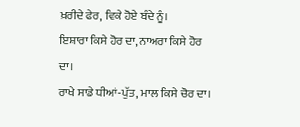ਖ਼ਰੀਦੇ ਫੇਰ, ਵਿਕੇ ਹੋਏ ਬੰਦੇ ਨੂੰ।
ਇਸ਼ਾਰਾ ਕਿਸੇ ਹੋਰ ਦਾ, ਨਾਅਰਾ ਕਿਸੇ ਹੋਰ ਦਾ।
ਰਾਖੇ ਸਾਡੇ ਧੀਆਂ-ਪੁੱਤ, ਮਾਲ ਕਿਸੇ ਚੋਰ ਦਾ।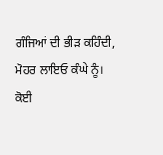ਗੰਜਿਆਂ ਦੀ ਭੀੜ ਕਹਿੰਦੀ, ਮੋਹਰ ਲਾਇਓ ਕੰਘੇ ਨੂੰ।
ਕੋਈ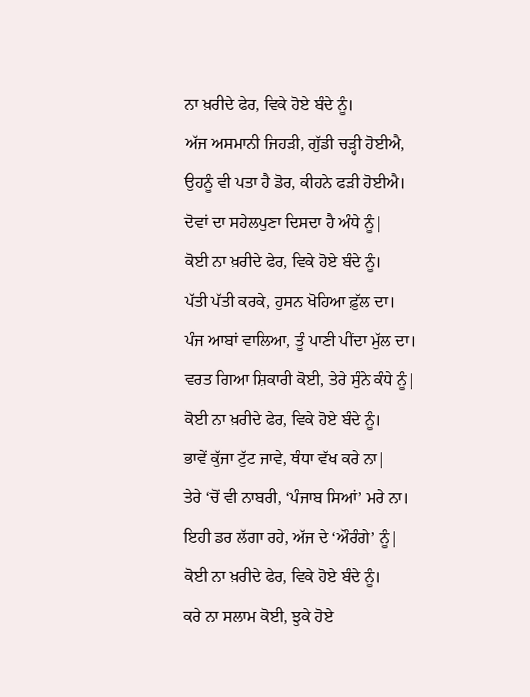ਨਾ ਖ਼ਰੀਦੇ ਫੇਰ, ਵਿਕੇ ਹੋਏ ਬੰਦੇ ਨੂੰ।
ਅੱਜ ਅਸਮਾਨੀ ਜਿਹੜੀ, ਗੁੱਡੀ ਚੜ੍ਹੀ ਹੋਈਐ,
ਉਹਨੂੰ ਵੀ ਪਤਾ ਹੈ ਡੋਰ, ਕੀਹਨੇ ਫੜੀ ਹੋਈਐ।
ਦੋਵਾਂ ਦਾ ਸਹੇਲਪੁਣਾ ਦਿਸਦਾ ਹੈ ਅੰਧੇ ਨੂੰ|
ਕੋਈ ਨਾ ਖ਼ਰੀਦੇ ਫੇਰ, ਵਿਕੇ ਹੋਏ ਬੰਦੇ ਨੂੰ।
ਪੱਤੀ ਪੱਤੀ ਕਰਕੇ, ਹੁਸਨ ਖੋਹਿਆ ਫ਼ੁੱਲ ਦਾ।
ਪੰਜ ਆਬਾਂ ਵਾਲਿਆ, ਤੂੰ ਪਾਣੀ ਪੀਂਦਾ ਮੁੱਲ ਦਾ।
ਵਰਤ ਗਿਆ ਸ਼ਿਕਾਰੀ ਕੋਈ, ਤੇਰੇ ਸੁੰਨੇ ਕੰਧੇ ਨੂੰ|
ਕੋਈ ਨਾ ਖ਼ਰੀਦੇ ਫੇਰ, ਵਿਕੇ ਹੋਏ ਬੰਦੇ ਨੂੰ।
ਭਾਵੇਂ ਕੁੱਜਾ ਟੁੱਟ ਜਾਵੇ, ਥੰਧਾ ਵੱਖ ਕਰੇ ਨਾ|
ਤੇਰੇ ‘ਚੋਂ ਵੀ ਨਾਬਰੀ, ‘ਪੰਜਾਬ ਸਿਆਂ’ ਮਰੇ ਨਾ।
ਇਹੀ ਡਰ ਲੱਗਾ ਰਹੇ, ਅੱਜ ਦੇ ‘ਔਰੰਗੇ’ ਨੂੰ|
ਕੋਈ ਨਾ ਖ਼ਰੀਦੇ ਫੇਰ, ਵਿਕੇ ਹੋਏ ਬੰਦੇ ਨੂੰ।
ਕਰੇ ਨਾ ਸਲਾਮ ਕੋਈ, ਝੁਕੇ ਹੋਏ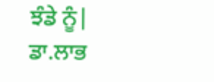ਝੰਡੇ ਨੂੰ|
ਡਾ.ਲਾਭ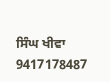ਸਿੰਘ ਖੀਵਾ
9417178487